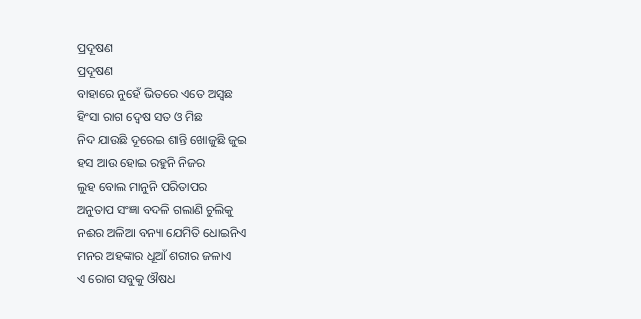ପ୍ରଦୂଷଣ
ପ୍ରଦୂଷଣ
ବାହାରେ ନୁହେଁ ଭିତରେ ଏତେ ଅସ୍ୱଛ
ହିଂସା ରାଗ ଦ୍ୱେଷ ସତ ଓ ମିଛ
ନିଦ ଯାଉଛି ଦୂରେଇ ଶାନ୍ତି ଖୋଜୁଛି ଜୁଇ
ହସ ଆଉ ହୋଇ ରହୁନି ନିଜର
ଲୁହ ବୋଲ ମାନୁନି ପରିତାପର
ଅନୁତାପ ସଂଜ୍ଞା ବଦଳି ଗଲାଣି ଚୁଲିକୁ
ନଈର ଅଳିଆ ବନ୍ୟା ଯେମିତି ଧୋଇନିଏ
ମନର ଅହଙ୍କାର ଧୂଆଁ ଶରୀର ଜଳାଏ
ଏ ରୋଗ ସବୁକୁ ଔଷଧ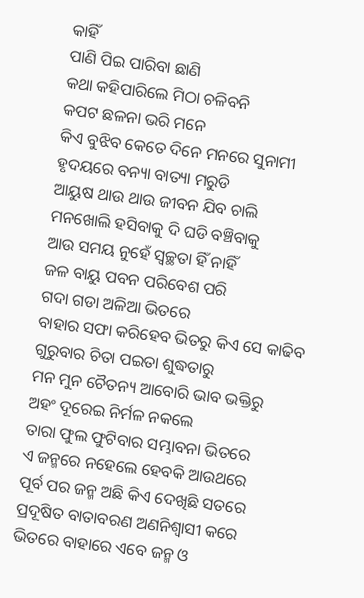କାହିଁ
ପାଣି ପିଇ ପାରିବା ଛାଣି
କଥା କହିପାରିଲେ ମିଠା ଚଳିବନି
କପଟ ଛଳନା ଭରି ମନେ
କିଏ ବୁଝିବ କେତେ ଦିନେ ମନରେ ସୁନାମୀ
ହୃଦୟରେ ବନ୍ୟା ବାତ୍ୟା ମରୁଡି
ଆୟୁଷ ଥାଉ ଥାଉ ଜୀବନ ଯିବ ଚାଲି
ମନଖୋଲି ହସିବାକୁ ଦି ଘଡି ବଞ୍ଚିବାକୁ
ଆଉ ସମୟ ନୁହେଁ ସ୍ୱଚ୍ଛତା ହିଁ ନାହିଁ
ଜଳ ବାୟୁ ପବନ ପରିବେଶ ପରି
ଗଦା ଗଡା ଅଳିଆ ଭିତରେ
ବାହାର ସଫା କରିହେବ ଭିତରୁ କିଏ ସେ କାଢିବ
ଗୁରୁବାର ଚିତା ପଇତା ଶୁଦ୍ଧତାରୁ
ମନ ମୁନ ଚୈତନ୍ୟ ଆବୋରି ଭାବ ଭକ୍ତିରୁ
ଅହଂ ଦୂରେଇ ନିର୍ମଳ ନକଲେ
ତାରା ଫୁଲ ଫୁଟିବାର ସମ୍ଭାବନା ଭିତରେ
ଏ ଜନ୍ମରେ ନହେଲେ ହେବକି ଆଉଥରେ
ପୂର୍ବ ପର ଜନ୍ମ ଅଛି କିଏ ଦେଖିଛି ସତରେ
ପ୍ରଦୂଷିତ ବାତାବରଣ ଅଣନିଶ୍ୱାସୀ କରେ
ଭିତରେ ବାହାରେ ଏବେ ଜନ୍ମ ଓ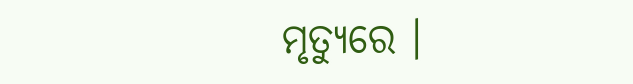ମୃତ୍ୟୁରେ ।